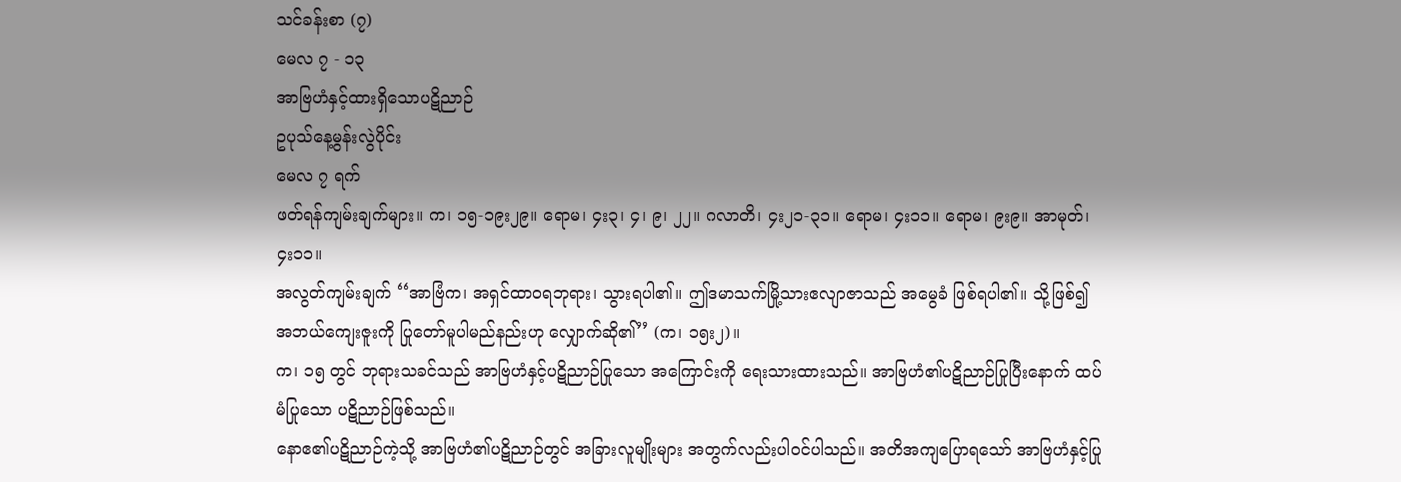သင်ခန်းစာ (၇)
မေလ ၇ - ၁၃
အာဗြဟံနှင့်ထားရှိသောပဋိညာဉ်
ဥပုသ်နေ့မွန်းလွဲပိုင်း
မေလ ၇ ရက်
ဖတ်ရန်ကျမ်းချက်များ။ က၊ ၁၅-၁၉း၂၉။ ရောမ၊ ၄း၃၊ ၄၊ ၉၊ ၂၂။ ဂလာတိ၊ ၄း၂၁-၃၁။ ရောမ၊ ၄း၁၁။ ရောမ၊ ၉း၉။ အာမုတ်၊ ၄း၁၁။
အလွတ်ကျမ်းချက် ‘‘အာဗြံက၊ အရှင်ထာဝရဘုရား၊ သွားရပါ၏။ ဤဒမာသက်မြို့သားဧလျာဇာသည် အမွေခံ ဖြစ်ရပါ၏။ သို့ဖြစ်၍ အဘယ်ကျေးဇူးကို ပြုတော်မူပါမည်နည်းဟု လျှောက်ဆို၏’’ (က၊ ၁၅း၂)။
က၊ ၁၅ တွင် ဘုရားသခင်သည် အာဗြဟံနှင့်ပဋိညာဉ်ပြုသော အကြောင်းကို ရေးသားထားသည်။ အာဗြဟံ၏ပဋိညာဉ်ပြုပြီးနောက် ထပ်မံပြုသော ပဋိညာဉ်ဖြစ်သည်။
နောဧ၏ပဋိညာဉ်ကဲ့သို့ အာဗြဟံ၏ပဋိညာဉ်တွင် အခြားလူမျိုးများ အတွက်လည်းပါဝင်ပါသည်။ အတိအကျပြောရသော် အာဗြဟံနှင့်ပြု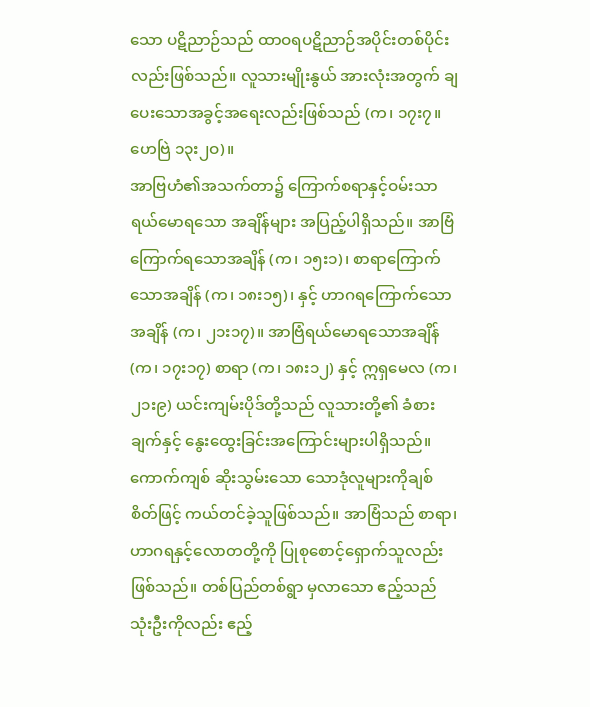သော ပဋိညာဉ်သည် ထာဝရပဋိညာဉ်အပိုင်းတစ်ပိုင်းလည်းဖြစ်သည်။ လူသားမျိုးနွယ် အားလုံးအတွက် ချပေးသောအခွင့်အရေးလည်းဖြစ်သည် (က၊ ၁၇း၇။ ဟေဗြဲ ၁၃း၂ဝ)။
အာဗြဟံ၏အသက်တာ၌ ကြောက်စရာနှင့်ဝမ်းသာရယ်မောရသော အချိန်များ အပြည့်ပါရှိသည်။ အာဗြံကြောက်ရသောအချိန် (က၊ ၁၅း၁)၊ စာရာကြောက်သောအချိန် (က၊ ၁၈း၁၅)၊ နှင့် ဟာဂရကြောက်သောအချိန် (က၊ ၂၁း၁၇)။ အာဗြံရယ်မောရသောအချိန် (က၊ ၁၇း၁၇) စာရာ (က၊ ၁၈း၁၂) နှင့် ဣရှမေလ (က၊ ၂၁း၉) ယင်းကျမ်းပိုဒ်တို့သည် လူသားတို့၏ ခံစားချက်နှင့် နွေးထွေးခြင်းအကြောင်းများပါရှိသည်။ ကောက်ကျစ် ဆိုးသွမ်းသော သောဒုံလူများကိုချစ်စိတ်ဖြင့် ကယ်တင်ခဲ့သူဖြစ်သည်။ အာဗြံသည် စာရာ၊ ဟာဂရနှင့်လောတတို့ကို ပြုစုစောင့်ရှောက်သူလည်းဖြစ်သည်။ တစ်ပြည်တစ်ရွာ မှလာသော ဧည့်သည်သုံးဦးကိုလည်း ဧည့်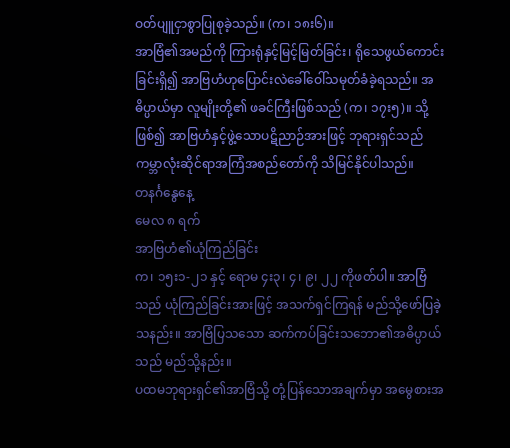ဝတ်ပျူငှာစွာပြုစုခဲ့သည်။ (က၊ ၁၈း၆)။
အာဗြံ၏အမည်ကို ကြားရုံနှင့်မြင့်မြတ်ခြင်း၊ ရိုသေဖွယ်ကောင်းခြင်းရှိ၍ အာဗြဟံဟုပြောင်းလဲခေါ်ဝေါ်သမုတ်ခံခဲ့ရသည်။ အဓိပ္ပာယ်မှာ လူမျိုးတို့၏ ဖခင်ကြီးဖြစ်သည် (က၊ ၁၇း၅)။ သို့ဖြစ်၍ အာဗြဟံနှင့်ဖွဲ့သောပဋိညာဉ်အားဖြင့် ဘုရားရှင်သည် ကမ္ဘာလုံးဆိုင်ရာအကြံအစည်တော်ကို သိမြင်နိုင်ပါသည်။
တနင်္ဂနွေနေ့
မေလ ၈ ရက်
အာဗြဟံ၏ယုံကြည်ခြင်း
က၊ ၁၅း၁-၂၁ နှင့် ရောမ ၄း၃၊ ၄၊ ၉၊ ၂၂ ကိုဖတ်ပါ။ အာဗြံသည် ယုံကြည်ခြင်းအားဖြင့် အသက်ရှင်ကြရန် မည်သို့ဖော်ပြခဲ့သနည်း။ အာဗြံပြသသော ဆက်ကပ်ခြင်းသဘော၏အဓိပ္ပာယ်သည် မည်သို့နည်း။
ပထမဘုရားရှင်၏အာဗြံသို့ တုံ့ပြန်သောအချက်မှာ အမွေစားအ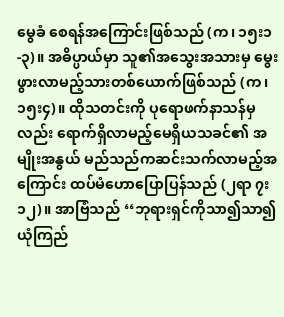မွေခံ စေရန်အကြောင်းဖြစ်သည် (က၊ ၁၅း၁-၃)။ အဓိပ္ပာယ်မှာ သူ၏အသွေးအသားမှ မွေးဖွားလာမည့်သားတစ်ယောက်ဖြစ်သည် (က၊ ၁၅း၄)။ ထိုသတင်းကို ပုရောဖက်နာသန်မှလည်း ရောက်ရှိလာမည့်မေရှိယသခင်၏ အမျိုးအနွယ် မည်သည်ကဆင်းသက်လာမည့်အကြောင်း ထပ်မံဟောပြောပြန်သည် (၂ရာ ၇း၁၂)။ အာဗြံသည် ‘‘ဘုရားရှင်ကိုသာ၍သာ၍ယုံကြည်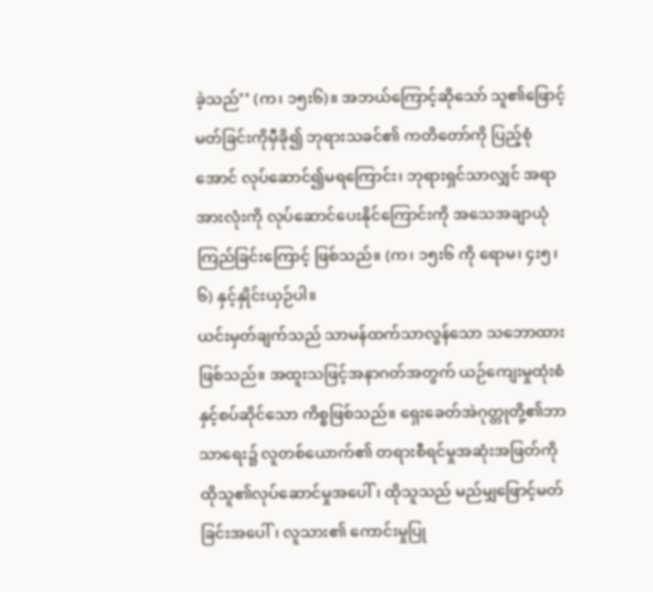ခဲ့သည်’’ (က၊ ၁၅း၆)။ အဘယ်ကြောင့်ဆိုသော် သူ၏ဖြောင့်မတ်ခြင်းကိုမှီခို၍ ဘုရားသခင်၏ ကတိတော်ကို ပြည့်စုံအောင် လုပ်ဆောင်၍မရကြောင်း၊ ဘုရားရှင်သာလျှင် အရာအားလုံးကို လုပ်ဆောင်ပေးနိုင်ကြောင်းကို အသေအချာယုံကြည်ခြင်းကြောင့် ဖြစ်သည်။ (က၊ ၁၅း၆ ကို ရောမ၊ ၄း၅၊ ၆) နှင့်နှိုင်းယှဉ်ပါ။
ယင်းမှတ်ချက်သည် သာမန်ထက်သာလွန်သော သဘောထား ဖြစ်သည်။ အထူးသဖြင့်အနာဂတ်အတွက် ယဉ်ကျေးမှုထုံးစံနှင့်စပ်ဆိုင်သော ကိစ္စဖြစ်သည်။ ရှေးခေတ်အဲဂုတ္တုတို့၏ဘာသာရေး၌ လူတစ်ယောက်၏ တရားစီရင်မှုအဆုံးအဖြတ်ကို ထိုသူ၏လုပ်ဆောင်မှုအပေါ်၊ ထိုသူသည် မည်မျှဖြောင့်မတ်ခြင်းအပေါ်၊ လူသား၏ ကောင်းမှုပြု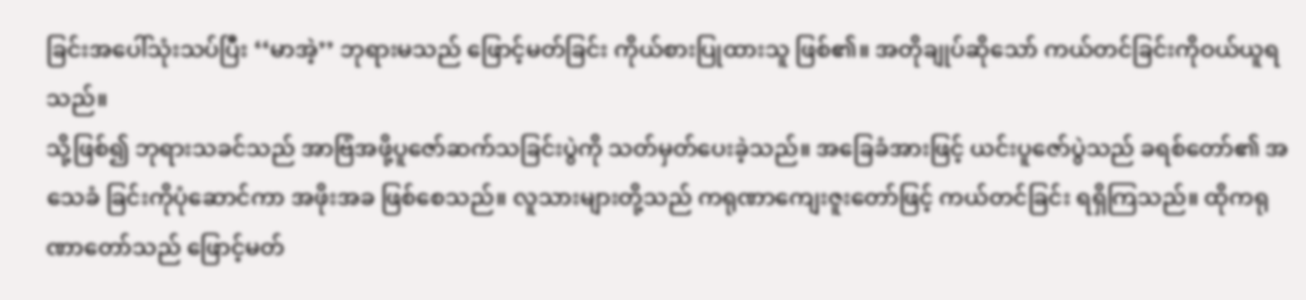ခြင်းအပေါ်သုံးသပ်ပြီး ‘‘မာအဲ့’’ ဘုရားမသည် ဖြောင့်မတ်ခြင်း ကိုယ်စားပြုထားသူ ဖြစ်၏။ အတိုချုပ်ဆိုသော် ကယ်တင်ခြင်းကိုဝယ်ယူရသည်။
သို့ဖြစ်၍ ဘုရားသခင်သည် အာဗြံအဖို့ပူဇော်ဆက်သခြင်းပွဲကို သတ်မှတ်ပေးခဲ့သည်။ အခြေခံအားဖြင့် ယင်းပူဇော်ပွဲသည် ခရစ်တော်၏ အသေခံ ခြင်းကိုပုံဆောင်ကာ အဖိုးအခ ဖြစ်စေသည်။ လူသားများတို့သည် ကရုဏာကျေးဇူးတော်ဖြင့် ကယ်တင်ခြင်း ရရှိကြသည်။ ထိုကရုဏာတော်သည် ဖြောင့်မတ်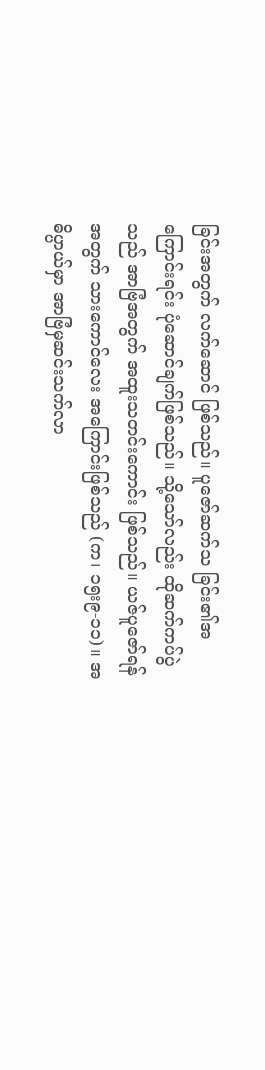ခြင်းအတွက် လက်ဆောင် ဖြစ်သည်။ ပူဇော်ဆက်သ ခြင်း၏အကြောင်းရင်း ပုံဆောင်ချက်ဖြစ်သည်။ သို့သော်လည်း ထိုဆက်ကပ်ပွဲသည် အာဗြံအတွက် အထူးသတင်းကောင်း ဖြစ်သည်။ ယဇ်ပူဇော်ရန်အတွက် သားကောင်လေး အကြောင်းဖြစ်သည် (က၊ ၁၅း၉-၁၁)။ အဓိပ္ပာယ်မှာ အာဗြံမှဆင်းသက်လာ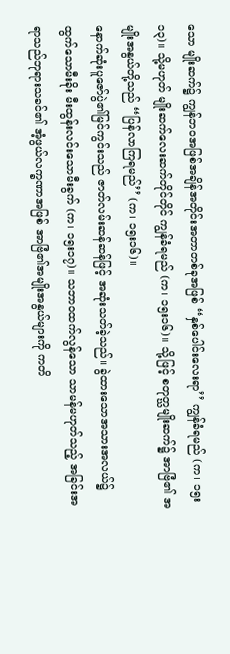သော မျိုးဆက်၌ ကျွန်ဘဝအဖြစ်အချိန်အတိုင်းအတာတစ်ခုအဖြစ် ‘‘နှစ်ပေါင်းလေးရာ’’ ကျွန်ခံရမည် (က၊ ၁၅း၁၃)။ သို့မဟုတ် မျိုးဆက်လေးဆက်တိုင်တိုင် ကျွန်ခံရမည် (က၊ ၁၅း၁၆)။ သို့ဖြင့် စတုတ္ဃမျိုးဆက်၌ အာဗြံ၏ အမျိုးအနွယ်တို့သည် ‘‘ပြန်လာကြရမည်’’ (က၊ ၁၅း၁၆)။
နောက်ဆုံးပူဇော်ပွဲ၏မြင်ကွင်းသည် ဇာတ်လမ်းဆန်ဆန်ဖြင့် အဆုံးသတ်ခဲ့သည်။ ခွဲထားသောအသားအလယ်၌ ထွက်သောမီးခိုး မီးထွန်းလင်းသောမီးခွက် (က၊ ၁၅း၁၇)။ သဘာဝထက်လွန်သော သာမန်မဟုတ်သည့် အခြင်းအရာသည်ဘုရားသခင်၏ အံ့ဖွယ်လက္ခဏာအဖြစ် အာဗြံ၏အမျိုးအနွယ်များကို ကတိ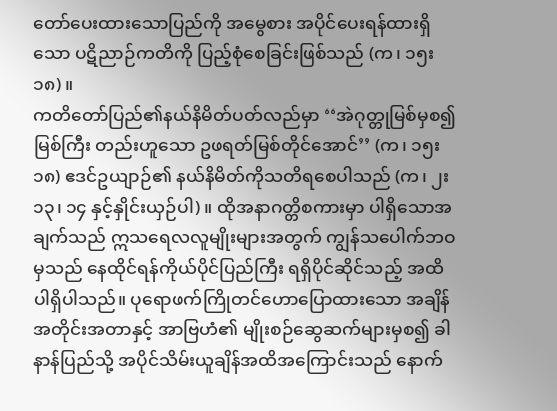တော်ပေးထားသောပြည်ကို အမွေစား အပိုင်ပေးရန်ထားရှိသော ပဋိညာဉ်ကတိကို ပြည့်စုံစေခြင်းဖြစ်သည် (က၊ ၁၅း၁၈)။
ကတိတော်ပြည်၏နယ်နိမိတ်ပတ်လည်မှာ ‘‘အဲဂုတ္တုမြစ်မှစ၍ မြစ်ကြီး တည်းဟူသော ဥဖရတ်မြစ်တိုင်အောင်’’ (က၊ ၁၅း၁၈) ဧဒင်ဥယျာဉ်၏ နယ်နိမိတ်ကိုသတိရစေပါသည် (က၊ ၂း၁၃၊ ၁၄ နှင့်နှိုင်းယှဉ်ပါ)။ ထိုအနာဂတ္တိစကားမှာ ပါရှိသောအချက်သည် ဣသရေလလူမျိုးများအတွက် ကျွန်သပေါက်ဘဝမှသည် နေထိုင်ရန်ကိုယ်ပိုင်ပြည်ကြီး ရရှိပိုင်ဆိုင်သည့် အထိပါရှိပါသည်။ ပုရောဖက်ကြိုတင်ဟောပြောထားသော အချိန် အတိုင်းအတာနှင့် အာဗြဟံ၏ မျိုးစဉ်ဆွေဆက်များမှစ၍ ခါနာန်ပြည်သို့ အပိုင်သိမ်းယူချိန်အထိအကြောင်းသည် နောက်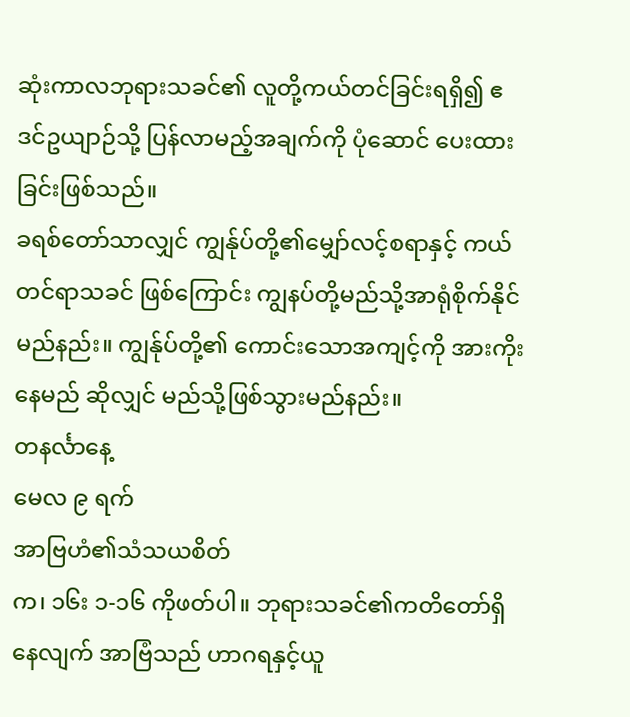ဆုံးကာလဘုရားသခင်၏ လူတို့ကယ်တင်ခြင်းရရှိ၍ ဧဒင်ဥယျာဉ်သို့ ပြန်လာမည့်အချက်ကို ပုံဆောင် ပေးထားခြင်းဖြစ်သည်။
ခရစ်တော်သာလျှင် ကျွန်ုပ်တို့၏မျှော်လင့်စရာနှင့် ကယ်တင်ရာသခင် ဖြစ်ကြောင်း ကျွနပ်တို့မည်သို့အာရုံစိုက်နိုင်မည်နည်း။ ကျွန်ုပ်တို့၏ ကောင်းသောအကျင့်ကို အားကိုးနေမည် ဆိုလျှင် မည်သို့ဖြစ်သွားမည်နည်း။
တနင်္လာနေ့
မေလ ၉ ရက်
အာဗြဟံ၏သံသယစိတ်
က၊ ၁၆း ၁-၁၆ ကိုဖတ်ပါ။ ဘုရားသခင်၏ကတိတော်ရှိနေလျက် အာဗြံသည် ဟာဂရနှင့်ယူ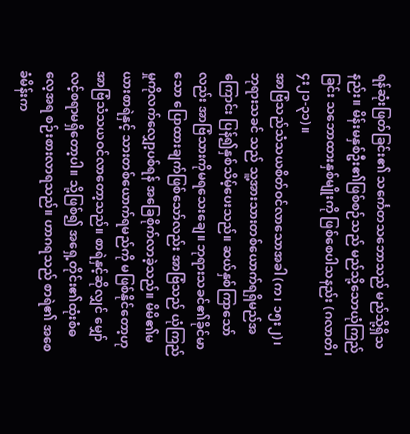ရန်ဆုံးဖြတ်ခြင်း၏ သင်္ကေတသဘောသည် မည်သို့ရှိသနည်း။ မိန်းမနှစ်ဦး၏ဖြစ်စဉ်သည် မည်သို့သောယုံကြည်ခြင်း သဘောထားနှစ်မျိုးကို ဖြစ်စေပါသနည်း (ဂလာတိ၊ ၄း၂၁-၃၁)။
အာဗြံသည်သံသယစိတ်ဝင်လာသောအခါ (က၊ ၁၅း၂)၊ ဘုရားသခင် သည် သူ့အားသားတစ်ယောက်ရရှိမည်အကြောင်း ပြန်၍နှစ်သိမ့်ပေးသည်။ ဆယ်နှစ်ကြာသော်လည်း အာဗြံသားကိုမရသေးချေ။ ဘုရားသခင်၏ခိုင်မာသော ပြောထားချက်ဖြစ်သော်လည်း အာဗြံသည် ယုံကြည်မှုကိုလက်လျှော့ပစ်ရန် အခြေစိုက်လာခဲ့သည်။ မိမိ၏မယားစာရဲနှင့် သားတစ်ယောက်ရမည်ကို မဖြစ်နိုင်တော့ဟု အာဗြံသံသယဝင်လာတော့သည်။ စာရဲနှင့်ဆိုလျှင် မျှော်လင့်စရာမရှိတော့ပါ။ သို့ဖြစ်၍ အရှေ့တိုင်း၏ထုံးစံဓလေ့အရ စဉ်းစားလာရသည်။ ဟာဂရသည် စာရဲ၏ အစေခံမိန်းက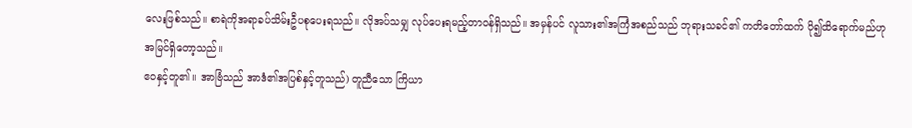လေးဖြစ်သည်။ စာရဲကိုအရာခပ်သိမ်းဦပစုပေးရသည်။ လိုအပ်သမျှ လုပ်ပေးရမည့်တာဝန်ရှိသည်။ အမှန်ပင် လူသား၏အကြံအစည်သည် ဘုရားသခင်၏ ကတိတော်ထက် ပို၍ထိရောက်မည်ဟု အမြင်ရှိတော့သည်။
ဧဝနှင့်တူ၏။ အာဗြံသည် အာဒံ၏အပြစ်နှင့်တူသည်) တူညီသော ကြိယာ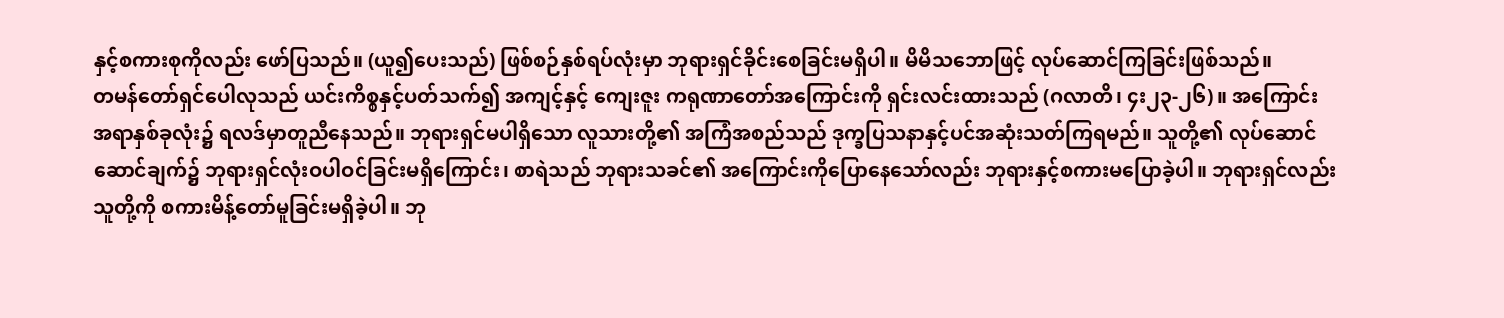နှင့်စကားစုကိုလည်း ဖော်ပြသည်။ (ယူ၍ပေးသည်) ဖြစ်စဉ်နှစ်ရပ်လုံးမှာ ဘုရားရှင်ခိုင်းစေခြင်းမရှိပါ။ မိမိသဘောဖြင့် လုပ်ဆောင်ကြခြင်းဖြစ်သည်။
တမန်တော်ရှင်ပေါလုသည် ယင်းကိစ္စနှင့်ပတ်သက်၍ အကျင့်နှင့် ကျေးဇူး ကရုဏာတော်အကြောင်းကို ရှင်းလင်းထားသည် (ဂလာတိ၊ ၄း၂၃-၂၆)။ အကြောင်းအရာနှစ်ခုလုံး၌ ရလဒ်မှာတူညီနေသည်။ ဘုရားရှင်မပါရှိသော လူသားတို့၏ အကြံအစည်သည် ဒုက္ခပြသနာနှင့်ပင်အဆုံးသတ်ကြရမည်။ သူတို့၏ လုပ်ဆောင်ဆောင်ချက်၌ ဘုရားရှင်လုံးဝပါဝင်ခြင်းမရှိကြောင်း၊ စာရဲသည် ဘုရားသခင်၏ အကြောင်းကိုပြောနေသော်လည်း ဘုရားနှင့်စကားမပြောခဲ့ပါ။ ဘုရားရှင်လည်း သူတို့ကို စကားမိန့်တော်မူခြင်းမရှိခဲ့ပါ။ ဘု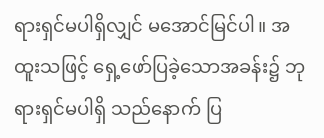ရားရှင်မပါရှိလျှင် မအောင်မြင်ပါ။ အထူးသဖြင့် ရှေ့ဖော်ပြခဲ့သောအခန်း၌ ဘုရားရှင်မပါရှိ သည်နောက် ပြ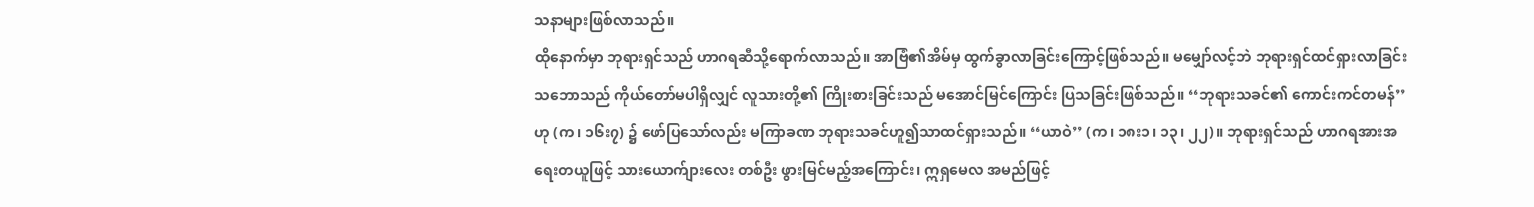သနာများဖြစ်လာသည်။
ထိုနောက်မှာ ဘုရားရှင်သည် ဟာဂရဆီသို့ရောက်လာသည်။ အာဗြံ၏အိမ်မှ ထွက်ခွာလာခြင်းကြောင့်ဖြစ်သည်။ မမျှော်လင့်ဘဲ ဘုရားရှင်ထင်ရှားလာခြင်း သဘောသည် ကိုယ်တော်မပါရှိလျှင် လူသားတို့၏ ကြိုးစားခြင်းသည် မအောင်မြင်ကြောင်း ပြသခြင်းဖြစ်သည်။ ‘‘ဘုရားသခင်၏ ကောင်းကင်တမန်’’ ဟု (က၊ ၁၆း၇) ၌ ဖော်ပြသော်လည်း မကြာခဏ ဘုရားသခင်ဟူ၍သာထင်ရှားသည်။ ‘‘ယာဝဲ’’ (က၊ ၁၈း၁၊ ၁၃၊ ၂၂)။ ဘုရားရှင်သည် ဟာဂရအားအရေးတယူဖြင့် သားယောက်ျားလေး တစ်ဦး ဖွားမြင်မည့်အကြောင်း၊ ဣရှမေလ အမည်ဖြင့်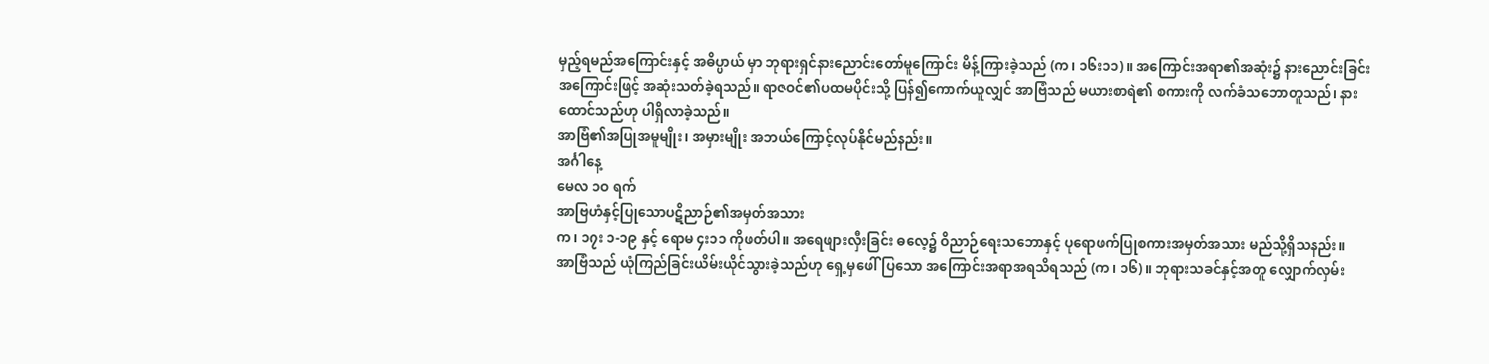မှည့်ရမည်အကြောင်းနှင့် အဓိပ္ပာယ် မှာ ဘုရားရှင်နားညောင်းတော်မူကြောင်း မိန့်ကြားခဲ့သည် (က၊ ၁၆း၁၁)။ အကြောင်းအရာ၏အဆုံး၌ နားညောင်းခြင်း အကြောင်းဖြင့် အဆုံးသတ်ခဲ့ရသည်။ ရာဇဝင်၏ပထမပိုင်းသို့ ပြန်၍ကောက်ယူလျှင် အာဗြံသည် မယားစာရဲ၏ စကားကို လက်ခံသဘောတူသည်၊ နားထောင်သည်ဟု ပါရှိလာခဲ့သည်။
အာဗြံ၏အပြုအမူမျိုး၊ အမှားမျိုး အဘယ်ကြောင့်လုပ်နိုင်မည်နည်း။
အင်္ဂါနေ့
မေလ ၁ဝ ရက်
အာဗြဟံနှင့်ပြုသောပဋိညာဉ်၏အမှတ်အသား
က၊ ၁၇း ၁-၁၉ နှင့် ရောမ ၄း၁၁ ကိုဖတ်ပါ။ အရေဖျားလှီးခြင်း ဓလေ့၌ ဝိညာဉ်ရေးသဘောနှင့် ပုရောဖက်ပြုစကားအမှတ်အသား မည်သို့ရှိသနည်း။
အာဗြံသည် ယုံကြည်ခြင်းယိမ်းယိုင်သွားခဲ့သည်ဟု ရှေ့မှဖေါ်ပြသော အကြောင်းအရာအရသိရသည် (က၊ ၁၆)။ ဘုရားသခင်နှင့်အတူ လျှောက်လှမ်း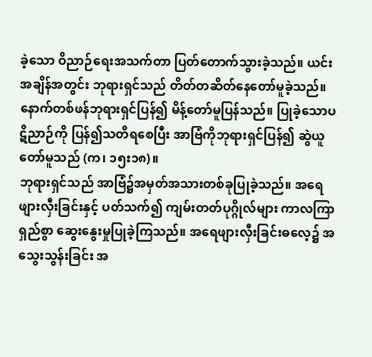ခဲ့သော ဝိညာဉ်ရေးအသက်တာ ပြတ်တောက်သွားခဲ့သည်။ ယင်းအချိန်အတွင်း ဘုရားရှင်သည် တိတ်တဆိတ်နေတော်မူခဲ့သည်။ နောက်တစ်ဖန်ဘုရားရှင်ပြန်၍ မိန့်တော်မူပြန်သည်။ ပြုခဲ့သောပဋိညာဉ်ကို ပြန်၍သတိရစေပြီး အာဗြံကိုဘုရားရှင်ပြန်၍ ဆွဲယူတော်မူသည် (က၊ ၁၅း၁၈)။
ဘုရားရှင်သည် အာဗြံ၌အမှတ်အသားတစ်ခုပြုခဲ့သည်။ အရေဖျားလှီးခြင်းနှင့် ပတ်သက်၍ ကျမ်းတတ်ပုဂ္ဂိုလ်များ ကာလကြာရှည်စွာ ဆွေးနွေးမှုပြုခဲ့ကြသည်။ အရေဖျားလှီးခြင်းဓလေ့၌ အသွေးသွန်းခြင်း အ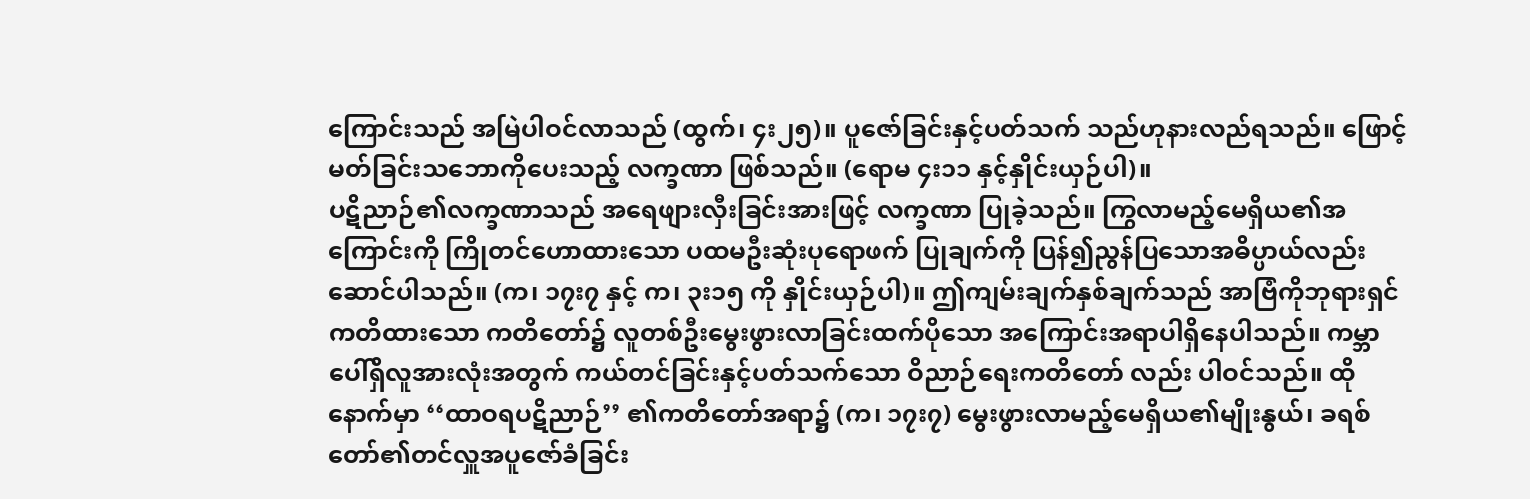ကြောင်းသည် အမြဲပါဝင်လာသည် (ထွက်၊ ၄း၂၅)။ ပူဇော်ခြင်းနှင့်ပတ်သက် သည်ဟုနားလည်ရသည်။ ဖြောင့်မတ်ခြင်းသဘောကိုပေးသည့် လက္ခဏာ ဖြစ်သည်။ (ရောမ ၄း၁၁ နှင့်နှိုင်းယှဉ်ပါ)။
ပဋိညာဉ်၏လက္ခဏာသည် အရေဖျားလှီးခြင်းအားဖြင့် လက္ခဏာ ပြုခဲ့သည်။ ကြွလာမည့်မေရှိယ၏အကြောင်းကို ကြိုတင်ဟောထားသော ပထမဦးဆုံးပုရောဖက် ပြုချက်ကို ပြန်၍ညွန်ပြသောအဓိပ္ပာယ်လည်း ဆောင်ပါသည်။ (က၊ ၁၇း၇ နှင့် က၊ ၃း၁၅ ကို နှိုင်းယှဉ်ပါ)။ ဤကျမ်းချက်နှစ်ချက်သည် အာဗြံကိုဘုရားရှင်ကတိထားသော ကတိတော်၌ လူတစ်ဦးမွေးဖွားလာခြင်းထက်ပိုသော အကြောင်းအရာပါရှိနေပါသည်။ ကမ္ဘာပေါ်ရှိလူအားလုံးအတွက် ကယ်တင်ခြင်းနှင့်ပတ်သက်သော ဝိညာဉ်ရေးကတိတော် လည်း ပါဝင်သည်။ ထိုနောက်မှာ ‘‘ထာဝရပဋိညာဉ်’’ ၏ကတိတော်အရာ၌ (က၊ ၁၇း၇) မွေးဖွားလာမည့်မေရှိယ၏မျိုးနွယ်၊ ခရစ်တော်၏တင်လှူအပူဇော်ခံခြင်း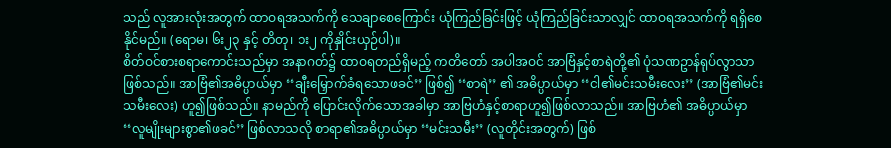သည် လူအားလုံးအတွက် ထာဝရအသက်ကို သေချာစေကြောင်း ယုံကြည်ခြင်းဖြင့် ယုံကြည်ခြင်းသာလျှင် ထာဝရအသက်ကို ရရှိစေနိုင်မည်။ (ရောမ၊ ၆း၂၃ နှင့် တိတု၊ ၁း၂ ကိုနှိုင်းယှဉ်ပါ)။
စိတ်ဝင်စားစရာကောင်းသည်မှာ အနာဂတ်၌ ထာဝရတည်ရှိမည့် ကတိတော် အပါအဝင် အာဗြံနှင့်စာရဲတို့၏ ပုံသဏဥာန်ရုပ်လွာသာဖြစ်သည်။ အာဗြံ၏အဓိပ္ပာယ်မှာ ‘‘ချီးမြှောက်ခံရသောဖခင်’’ ဖြစ်၍ ‘‘စာရဲ’’ ၏ အဓိပ္ပာယ်မှာ ‘‘ငါ၏မင်းသမီးလေး’’ (အာဗြံ၏မင်းသမီးလေး) ဟူ၍ဖြစ်သည်။ နာမည်ကို ပြောင်းလိုက်သောအခါမှာ အာဗြဟံနှင့်စာရာဟူ၍ဖြစ်လာသည်။ အာဗြဟံ၏ အဓိပ္ပာယ်မှာ ‘‘လူမျိုးများစွာ၏ဖခင်’’ ဖြစ်လာသလို စာရာ၏အဓိပ္ပာယ်မှာ ‘‘မင်းသမီး’’ (လူတိုင်းအတွက်) ဖြစ်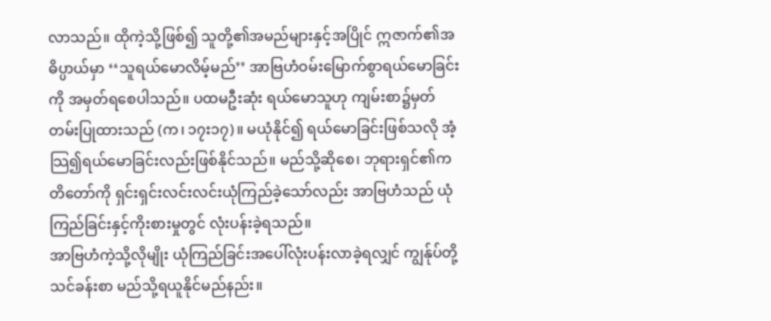လာသည်။ ထိုကဲ့သို့ဖြစ်၍ သူတို့၏အမည်များနှင့်အပြိုင် ဣဇာက်၏အဓိပ္ပာယ်မှာ ‘‘သူရယ်မောလိမ့်မည်’’ အာဗြဟံဝမ်းမြောက်စွာရယ်မောခြင်းကို အမှတ်ရစေပါသည်။ ပထမဦးဆုံး ရယ်မောသူဟု ကျမ်းစာ၌မှတ်တမ်းပြုထားသည် (က၊ ၁၇း၁၇)။ မယုံနိုင်၍ ရယ်မောခြင်းဖြစ်သလို အံ့သြ၍ရယ်မောခြင်းလည်းဖြစ်နိုင်သည်။ မည်သို့ဆိုစေ၊ ဘုရားရှင်၏ကတိတော်ကို ရှင်းရှင်းလင်းလင်းယုံကြည်ခဲ့သော်လည်း အာဗြဟံသည် ယုံကြည်ခြင်းနှင့်ကိုးစားမှုတွင် လုံးပန်းခဲ့ရသည်။
အာဗြဟံကဲ့သို့လိုမျိုး ယုံကြည်ခြင်းအပေါ်လုံးပန်းလာခဲ့ရလျှင် ကျွန်ုပ်တို့သင်ခန်းစာ မည်သို့ရယူနိုင်မည်နည်း။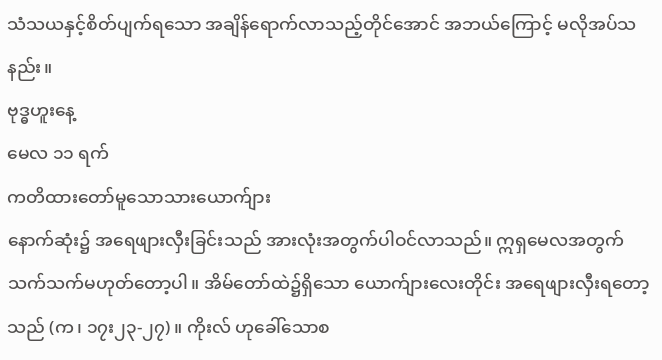သံသယနှင့်စိတ်ပျက်ရသော အချိန်ရောက်လာသည့်တိုင်အောင် အဘယ်ကြောင့် မလိုအပ်သနည်း။
ဗုဒ္ဓဟူးနေ့
မေလ ၁၁ ရက်
ကတိထားတော်မူသောသားယောက်ျား
နောက်ဆုံး၌ အရေဖျားလှီးခြင်းသည် အားလုံးအတွက်ပါဝင်လာသည်။ ဣရှမေလအတွက်သက်သက်မဟုတ်တော့ပါ။ အိမ်တော်ထဲ၌ရှိသော ယောက်ျားလေးတိုင်း အရေဖျားလှီးရတော့သည် (က၊ ၁၇း၂၃-၂၇)။ ကိုးလ် ဟုခေါ်သောစ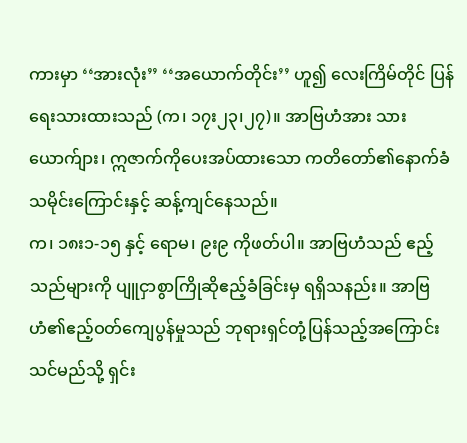ကားမှာ ‘‘အားလုံး’’ ‘‘အယောက်တိုင်း’’ ဟူ၍ လေးကြိမ်တိုင် ပြန်ရေးသားထားသည် (က၊ ၁၇း၂၃၊၂၇)။ အာဗြဟံအား သားယောက်ျား၊ ဣဇာက်ကိုပေးအပ်ထားသော ကတိတော်၏နောက်ခံ သမိုင်းကြောင်းနှင့် ဆန့်ကျင်နေသည်။
က၊ ၁၈း၁-၁၅ နှင့် ရောမ၊ ၉း၉ ကိုဖတ်ပါ။ အာဗြဟံသည် ဧည့်သည်များကို ပျူငှာစွာကြိုဆိုဧည့်ခံခြင်းမှ ရရှိသနည်း။ အာဗြဟံ၏ဧည့်ဝတ်ကျေပွန်မှုသည် ဘုရားရှင်တုံ့ပြန်သည့်အကြောင်း သင်မည်သို့ ရှင်း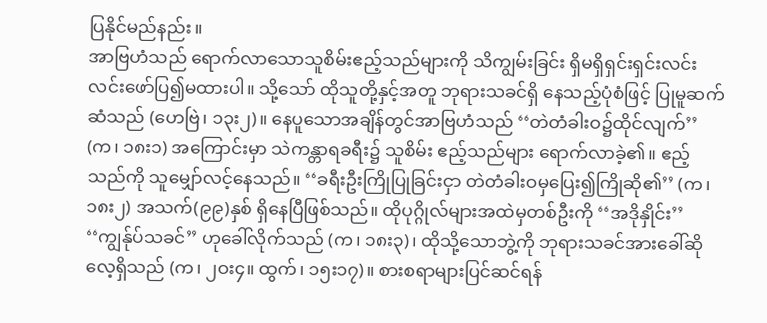ပြနိုင်မည်နည်း။
အာဗြဟံသည် ရောက်လာသောသူစိမ်းဧည့်သည်များကို သိကျွမ်းခြင်း ရှိမရှိရှင်းရှင်းလင်းလင်းဖော်ပြ၍မထားပါ။ သို့သော် ထိုသူတို့နှင့်အတူ ဘုရားသခင်ရှိ နေသည့်ပုံစံဖြင့် ပြုမူဆက်ဆံသည် (ဟေဗြဲ၊ ၁၃း၂)။ နေပူသောအချိန်တွင်အာဗြဟံသည် ‘‘တဲတံခါးဝ၌ထိုင်လျက်’’ (က၊ ၁၈း၁) အကြောင်းမှာ သဲကန္တာရခရီး၌ သူစိမ်း ဧည့်သည်များ ရောက်လာခဲ့၏။ ဧည့်သည်ကို သူမျှော်လင့်နေသည်။ ‘‘ခရီးဦးကြိုပြုခြင်းငှာ တဲတံခါးဝမှပြေး၍ကြိုဆို၏’’ (က၊ ၁၈း၂) အသက်(၉၉)နှစ် ရှိနေပြီဖြစ်သည်။ ထိုပုဂ္ဂိုလ်များအထဲမှတစ်ဦးကို ‘‘အဒိုနှိုင်း’’ ‘‘ကျွန်ုပ်သခင်’’ ဟုခေါ်လိုက်သည် (က၊ ၁၈း၃)၊ ထိုသို့သောဘွဲ့ကို ဘုရားသခင်အားခေါ်ဆိုလေ့ရှိသည် (က၊ ၂ဝး၄။ ထွက်၊ ၁၅း၁၇)။ စားစရာများပြင်ဆင်ရန်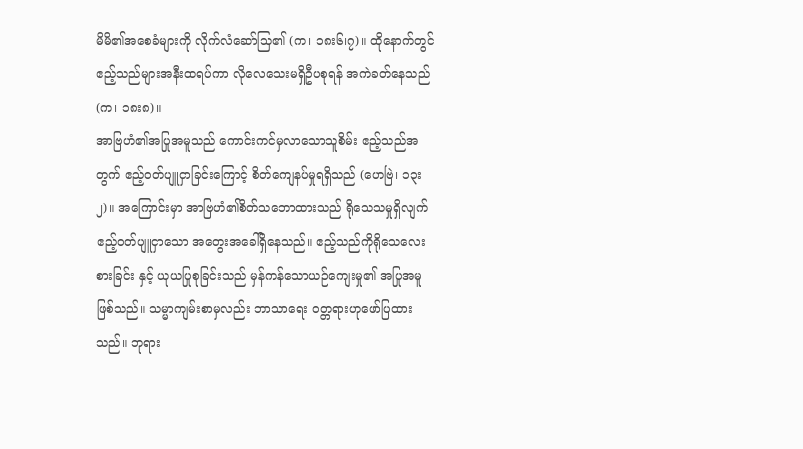မိမိ၏အစေခံများကို လိုက်လံဆော်သြ၏ (က၊ ၁၈း၆၊၇)။ ထိုနောက်တွင် ဧည့်သည်များအနီးထရပ်ကာ လိုလေသေးမရှိဦပစုရန် အကဲခတ်နေသည် (က၊ ၁၈း၈)။
အာဗြဟံ၏အပြုအမူသည် ကောင်းကင်မှလာသောသူစိမ်း ဧည့်သည်အတွက် ဧည့်ဝတ်ပျူငှာခြင်းကြောင့် စိတ်ကျေနပ်မှုရရှိသည် (ဟေဗြဲ၊ ၁၃း၂)။ အကြောင်းမှာ အာဗြဟံ၏စိတ်သဘောထားသည် ရိုသေသမှုရှိလျက် ဧည့်ဝတ်ပျူငှာသော အတွေးအခေါ်ရှိနေသည်။ ဧည့်သည်ကိုရိုသေလေးစားခြင်း နှင့် ယုယပြုစုခြင်းသည် မှန်ကန်သောယဉ်ကျေးမှု၏ အပြုအမူဖြစ်သည်။ သမ္မာကျမ်းစာမှလည်း ဘာသာရေး ဝတ္တရားဟုဖော်ပြထားသည်။ ဘုရား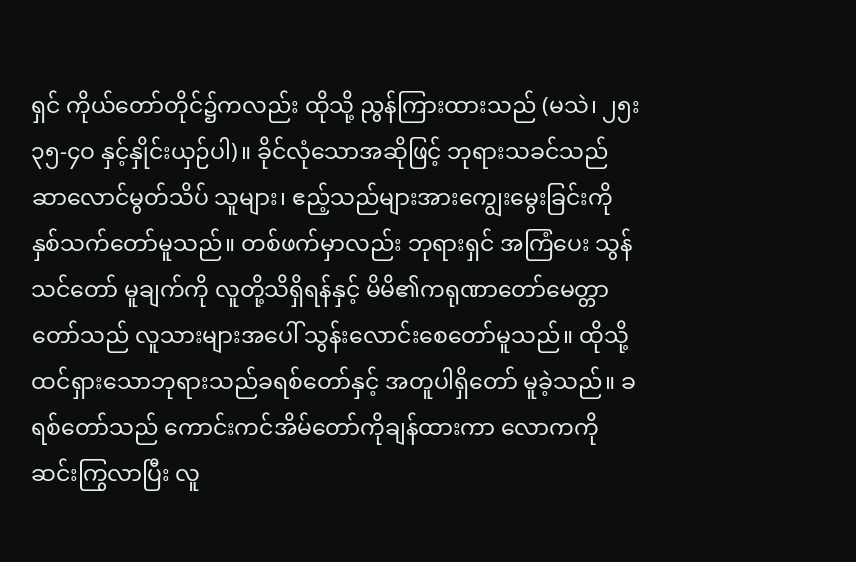ရှင် ကိုယ်တော်တိုင်၌ကလည်း ထိုသို့ ညွန်ကြားထားသည် (မသဲ၊ ၂၅း၃၅-၄ဝ နှင့်နှိုင်းယှဉ်ပါ)။ ခိုင်လုံသောအဆိုဖြင့် ဘုရားသခင်သည် ဆာလောင်မွတ်သိပ် သူများ၊ ဧည့်သည်များအားကျွေးမွေးခြင်းကို နှစ်သက်တော်မူသည်။ တစ်ဖက်မှာလည်း ဘုရားရှင် အကြံပေး သွန်သင်တော် မူချက်ကို လူတို့သိရှိရန်နှင့် မိမိ၏ကရုဏာတော်မေတ္တာတော်သည် လူသားများအပေါ် သွန်းလောင်းစေတော်မူသည်။ ထိုသို့ထင်ရှားသောဘုရားသည်ခရစ်တော်နှင့် အတူပါရှိတော် မူခဲ့သည်။ ခရစ်တော်သည် ကောင်းကင်အိမ်တော်ကိုချန်ထားကာ လောကကိုဆင်းကြွလာပြီး လူ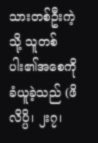သားတစ်ဦးကဲ့သို့ သူတစ်ပါး၏အစေကို ခံယူခဲ့သည် (ဖိလိပ္ပိ၊ ၂း၇၊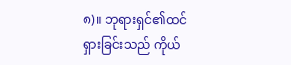၈)။ ဘုရားရှင်၏ထင်ရှားခြင်းသည် ကိုယ်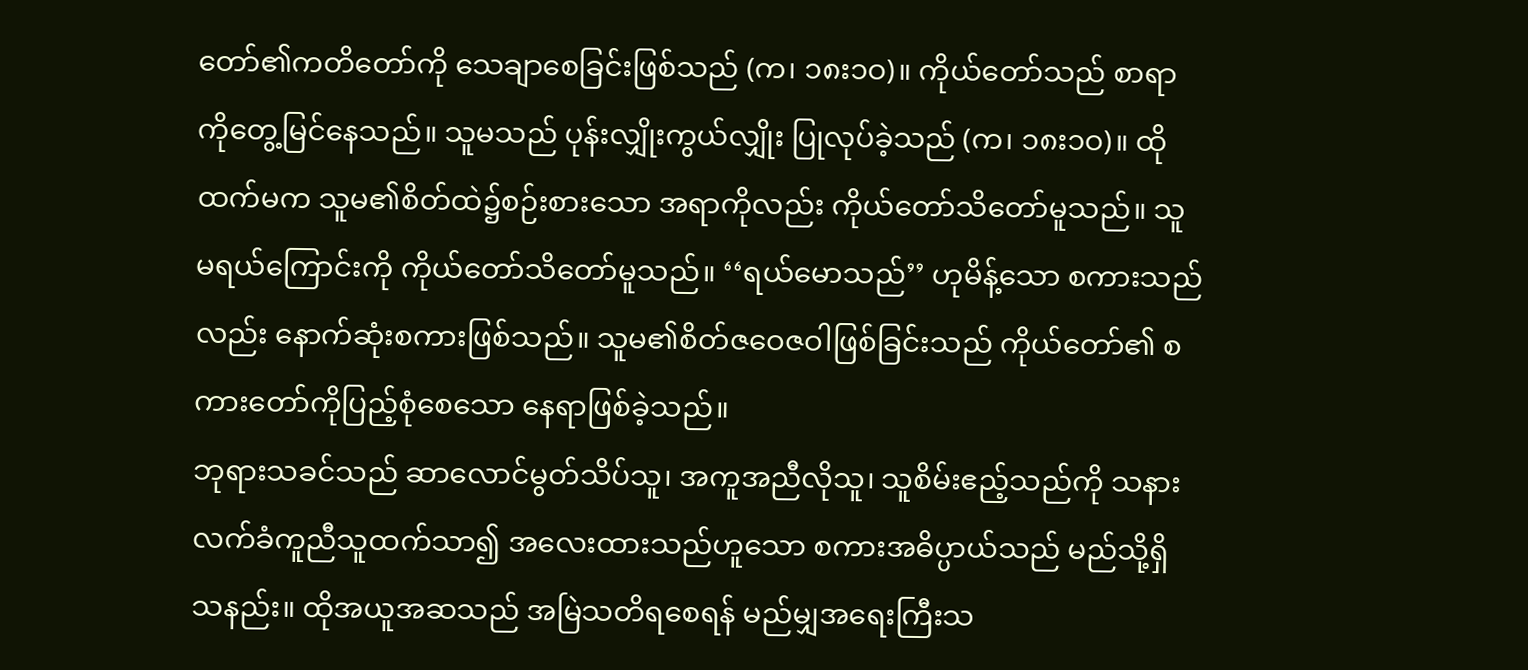တော်၏ကတိတော်ကို သေချာစေခြင်းဖြစ်သည် (က၊ ၁၈း၁ဝ)။ ကိုယ်တော်သည် စာရာကိုတွေ့မြင်နေသည်။ သူမသည် ပုန်းလျှိုးကွယ်လျှိုး ပြုလုပ်ခဲ့သည် (က၊ ၁၈း၁ဝ)။ ထိုထက်မက သူမ၏စိတ်ထဲ၌စဉ်းစားသော အရာကိုလည်း ကိုယ်တော်သိတော်မူသည်။ သူမရယ်ကြောင်းကို ကိုယ်တော်သိတော်မူသည်။ ‘‘ရယ်မောသည်’’ ဟုမိန့်သော စကားသည်လည်း နောက်ဆုံးစကားဖြစ်သည်။ သူမ၏စိတ်ဇဝေဇဝါဖြစ်ခြင်းသည် ကိုယ်တော်၏ စကားတော်ကိုပြည့်စုံစေသော နေရာဖြစ်ခဲ့သည်။
ဘုရားသခင်သည် ဆာလောင်မွတ်သိပ်သူ၊ အကူအညီလိုသူ၊ သူစိမ်းဧည့်သည်ကို သနားလက်ခံကူညီသူထက်သာ၍ အလေးထားသည်ဟူသော စကားအဓိပ္ပာယ်သည် မည်သို့ရှိသနည်း။ ထိုအယူအဆသည် အမြဲသတိရစေရန် မည်မျှအရေးကြီးသ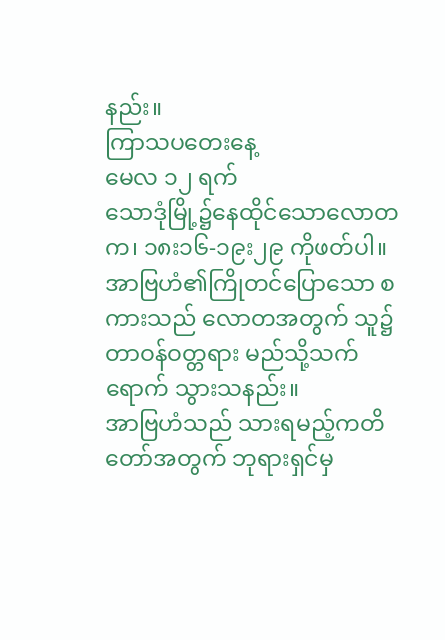နည်း။
ကြာသပတေးနေ့
မေလ ၁၂ ရက်
သောဒုံမြို့၌နေထိုင်သောလောတ
က၊ ၁၈း၁၆-၁၉း၂၉ ကိုဖတ်ပါ။ အာဗြဟံ၏ကြိုတင်ပြောသော စကားသည် လောတအတွက် သူ၌တာဝန်ဝတ္တရား မည်သို့သက်ရောက် သွားသနည်း။
အာဗြဟံသည် သားရမည့်ကတိတော်အတွက် ဘုရားရှင်မှ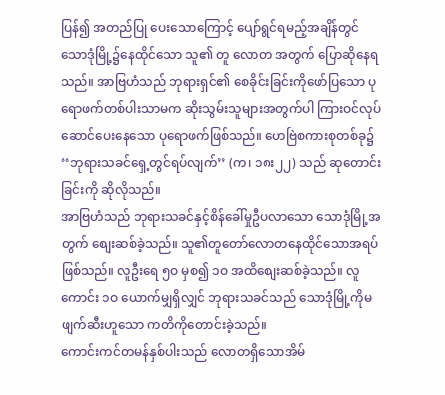ပြန်၍ အတည်ပြု ပေးသောကြောင့် ပျော်ရွင်ရမည့်အချိန်တွင် သောဒုံမြို့၌နေထိုင်သော သူ၏ တူ လောတ အတွက် ပြောဆိုနေရသည်။ အာဗြဟံသည် ဘုရားရှင်၏ စေခိုင်းခြင်းကိုဖော်ပြသော ပုရောဖက်တစ်ပါးသာမက ဆိုးသွမ်းသူများအတွက်ပါ ကြားဝင်လုပ်ဆောင်ပေးနေသော ပုရောဖက်ဖြစ်သည်။ ဟေဗြဲစကားစုတစ်ခု၌ ‘‘ဘုရားသခင်ရှေ့တွင်ရပ်လျက်’’ (က၊ ၁၈း၂၂) သည် ဆုတောင်းခြင်းကို ဆိုလိုသည်။
အာဗြဟံသည် ဘုရားသခင်နှင့်စိန်ခေါ်မှုဦပလာသော သောဒုံမြို့အတွက် စျေးဆစ်ခဲ့သည်။ သူ၏တူတော်လောတနေထိုင်သောအရပ်ဖြစ်သည်။ လူဦးရေ ၅ဝ မှစ၍ ၁ဝ အထိစျေးဆစ်ခဲ့သည်။ လူကောင်း ၁ဝ ယောက်မျှရှိလျှင် ဘုရားသခင်သည် သောဒုံမြို့ကိုမဖျက်ဆီးဟူသော ကတိကိုတောင်းခဲ့သည်။
ကောင်းကင်တမန်နှစ်ပါးသည် လောတရှိသောအိမ်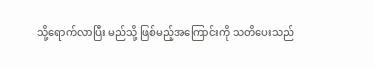သို့ရောက်လာပြီး မည်သို့ ဖြစ်မည့်အကြောင်းကို သတိပေးသည်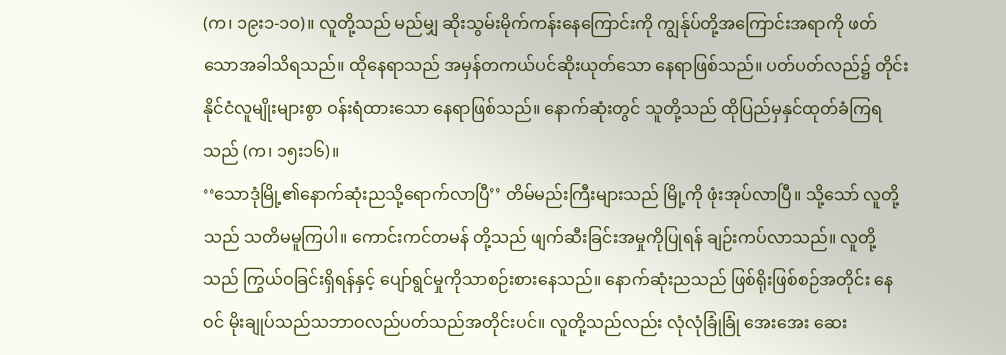(က၊ ၁၉း၁-၁ဝ)။ လူတို့သည် မည်မျှ ဆိုးသွမ်းမိုက်ကန်းနေကြောင်းကို ကျွန်ုပ်တို့အကြောင်းအရာကို ဖတ်သောအခါသိရသည်။ ထိုနေရာသည် အမှန်တကယ်ပင်ဆိုးယုတ်သော နေရာဖြစ်သည်။ ပတ်ပတ်လည်၌ တိုင်းနိုင်ငံလူမျိုးများစွာ ဝန်းရံထားသော နေရာဖြစ်သည်။ နောက်ဆုံးတွင် သူတို့သည် ထိုပြည်မှနှင်ထုတ်ခံကြရသည် (က၊ ၁၅း၁၆)။
‘‘သောဒုံမြို့၏နောက်ဆုံးညသို့ရောက်လာပြီ’’ တိမ်မည်းကြီးများသည် မြို့ကို ဖုံးအုပ်လာပြီ။ သို့သော် လူတို့သည် သတိမမူကြပါ။ ကောင်းကင်တမန် တို့သည် ဖျက်ဆီးခြင်းအမှုကိုပြုရန် ချဉ်းကပ်လာသည်။ လူတို့သည် ကြွယ်ဝခြင်းရှိရန်နှင့် ပျော်ရွင်မှုကိုသာစဉ်းစားနေသည်။ နောက်ဆုံးညသည် ဖြစ်ရိုးဖြစ်စဉ်အတိုင်း နေဝင် မိုးချုပ်သည်သဘာဝလည်ပတ်သည်အတိုင်းပင်။ လူတို့သည်လည်း လုံလုံခြုံခြုံ အေးအေး ဆေး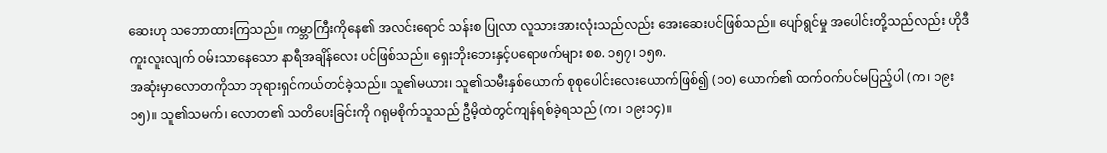ဆေးဟု သဘောထားကြသည်။ ကမ္ဘာကြီးကိုနေ၏ အလင်းရောင် သန်းစ ပြုလာ လူသားအားလုံးသည်လည်း အေးဆေးပင်ဖြစ်သည်။ ပျော်ရွင်မှု အပေါင်းတို့သည်လည်း ဟိုဒီကူးလူးလျက် ဝမ်းသာနေသော နာရီအချိန်လေး ပင်ဖြစ်သည်။ ရှေးဘိုးဘေးနှင့်ပရောဖက်များ စစ. ၁၅၇၊ ၁၅၈.
အဆုံးမှာလောတကိုသာ ဘုရားရှင်ကယ်တင်ခဲ့သည်။ သူ၏မယား၊ သူ၏သမီးနှစ်ယောက် စုစုပေါင်းလေးယောက်ဖြစ်၍ (၁ဝ) ယောက်၏ ထက်ဝက်ပင်မပြည့်ပါ (က၊ ၁၉း၁၅)။ သူ၏သမက်၊ လောတ၏ သတိပေးခြင်းကို ဂရုမစိုက်သူသည် ဦမိ့ထဲတွင်ကျန်ရစ်ခဲ့ရသည် (က၊ ၁၉း၁၄)။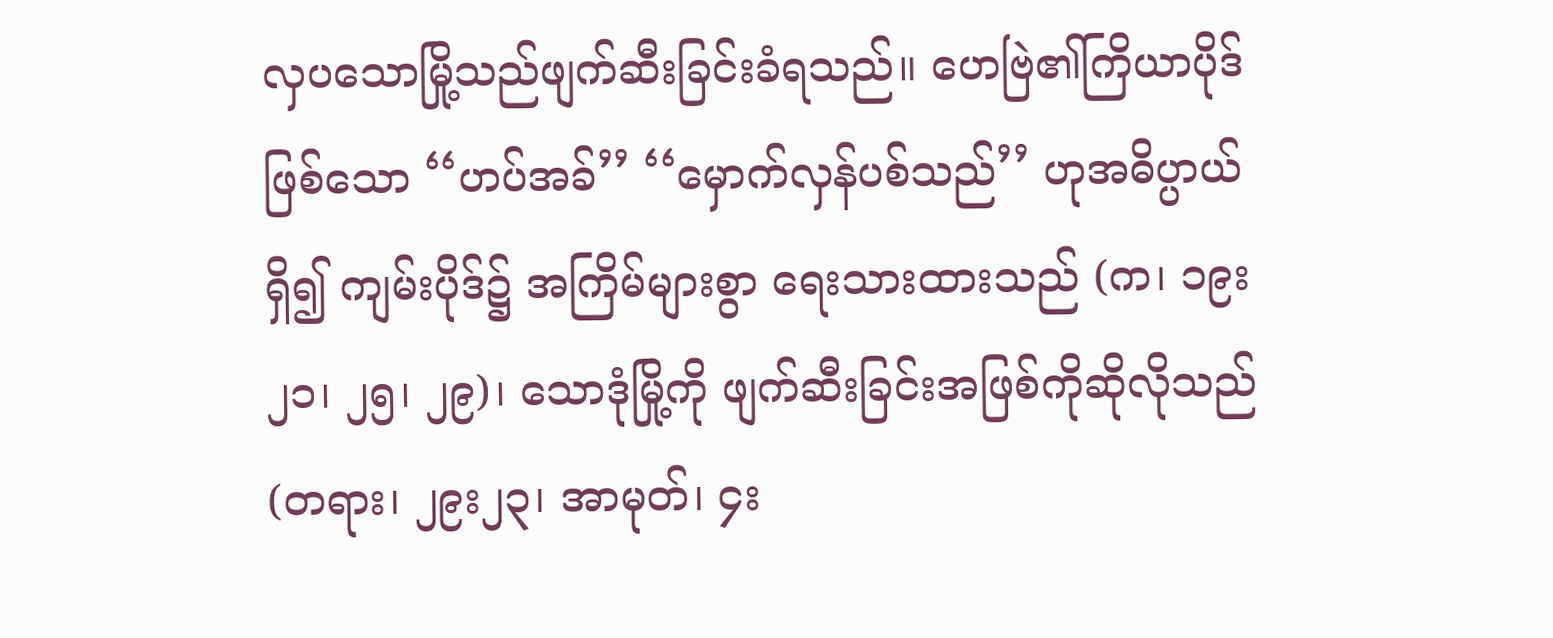လှပသောမြို့သည်ဖျက်ဆီးခြင်းခံရသည်။ ဟေဗြဲ၏ကြိယာပိုဒ်ဖြစ်သော ‘‘ဟပ်အခ်’’ ‘‘မှောက်လှန်ပစ်သည်’’ ဟုအဓိပ္ပာယ်ရှိ၍ ကျမ်းပိုဒ်၌ အကြိမ်များစွာ ရေးသားထားသည် (က၊ ၁၉း၂၁၊ ၂၅၊ ၂၉)၊ သောဒုံမြို့ကို ဖျက်ဆီးခြင်းအဖြစ်ကိုဆိုလိုသည် (တရား၊ ၂၉း၂၃၊ အာမုတ်၊ ၄း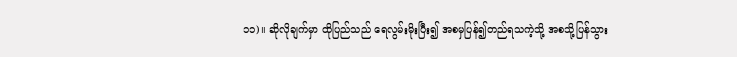၁၁)။ ဆိုလိုချက်မှာ ထိုပြည်သည် ရေလွမ်းမိုးပြီး၍ အစမှပြန်၍တည်ရသကဲ့သို့ အစသို့ပြန်သွား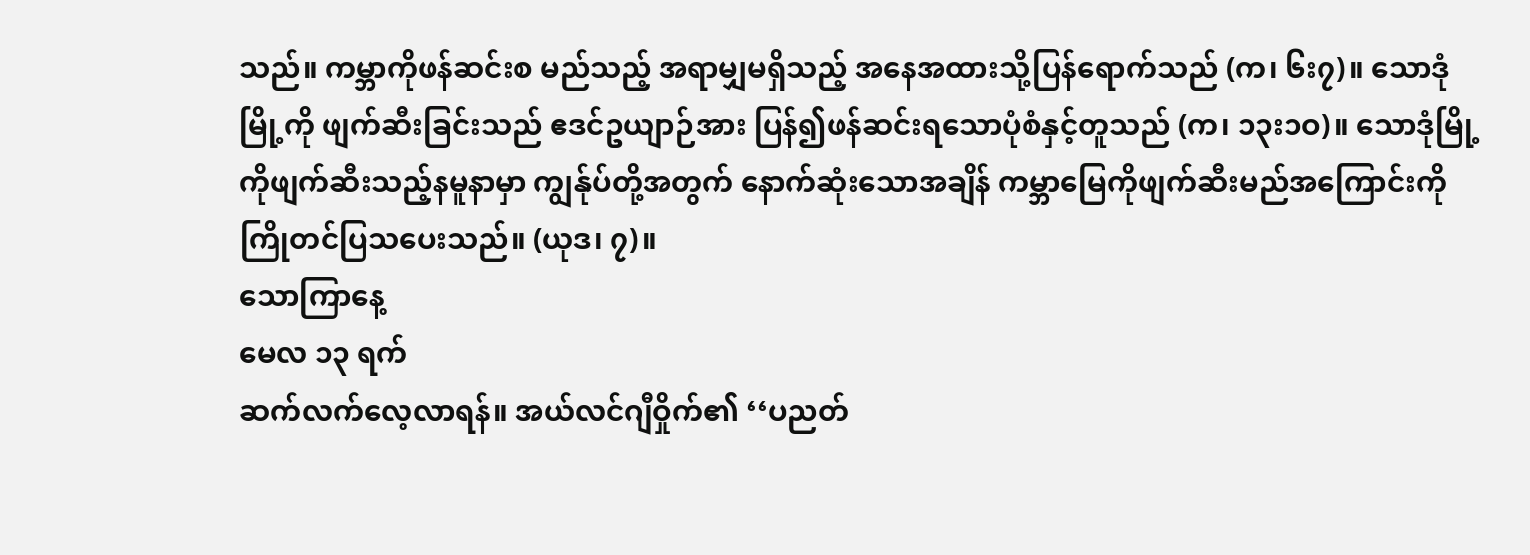သည်။ ကမ္ဘာကိုဖန်ဆင်းစ မည်သည့် အရာမျှမရှိသည့် အနေအထားသို့ပြန်ရောက်သည် (က၊ ၆း၇)။ သောဒုံမြို့ကို ဖျက်ဆီးခြင်းသည် ဧဒင်ဥယျာဉ်အား ပြန်၍ဖန်ဆင်းရသောပုံစံနှင့်တူသည် (က၊ ၁၃း၁ဝ)။ သောဒုံမြို့ကိုဖျက်ဆီးသည့်နမူနာမှာ ကျွန်ုပ်တို့အတွက် နောက်ဆုံးသောအချိန် ကမ္ဘာမြေကိုဖျက်ဆီးမည်အကြောင်းကို ကြိုတင်ပြသပေးသည်။ (ယုဒ၊ ၇)။
သောကြာနေ့
မေလ ၁၃ ရက်
ဆက်လက်လေ့လာရန်။ အယ်လင်ဂျီဝှိုက်၏ ‘‘ပညတ်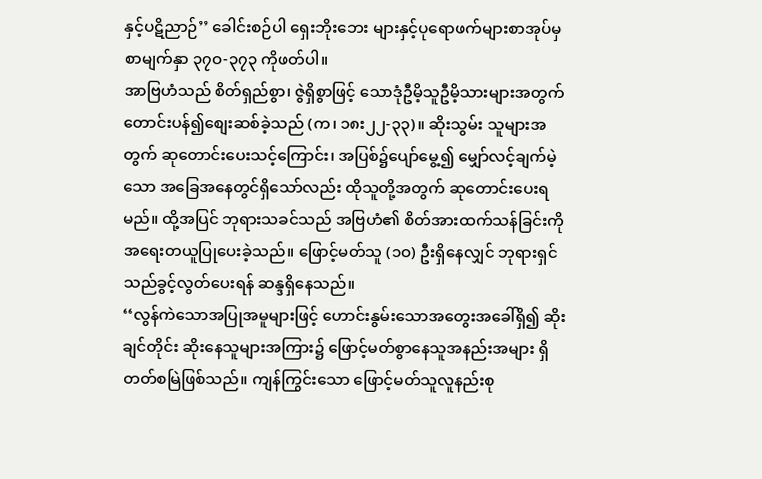နှင့်ပဋိညာဉ်’’ ခေါင်းစဉ်ပါ ရှေးဘိုးဘေး များနှင့်ပုရောဖက်များစာအုပ်မှ စာမျက်နှာ ၃၇ဝ-၃၇၃ ကိုဖတ်ပါ။
အာဗြဟံသည် စိတ်ရှည်စွာ၊ ဇွဲရှိစွာဖြင့် သောဒုံဦမိ့သူဦမိ့သားများအတွက် တောင်းပန်၍စျေးဆစ်ခဲ့သည် (က၊ ၁၈း၂၂-၃၃)။ ဆိုးသွမ်း သူများအတွက် ဆုတောင်းပေးသင့်ကြောင်း၊ အပြစ်၌ပျော်မွေ့၍ မျှော်လင့်ချက်မဲ့သော အခြေအနေတွင်ရှိသော်လည်း ထိုသူတို့အတွက် ဆုတောင်းပေးရမည်။ ထို့အပြင် ဘုရားသခင်သည် အဗြဟံ၏ စိတ်အားထက်သန်ခြင်းကို အရေးတယူပြုပေးခဲ့သည်။ ဖြောင့်မတ်သူ (၁ဝ) ဦးရှိနေလျှင် ဘုရားရှင်သည်ခွင့်လွတ်ပေးရန် ဆန္ဒရှိနေသည်။
‘‘လွန်ကဲသောအပြုအမူများဖြင့် ဟောင်းနွမ်းသောအတွေးအခေါ်ရှိ၍ ဆိုးချင်တိုင်း ဆိုးနေသူများအကြား၌ ဖြောင့်မတ်စွာနေသူအနည်းအများ ရှိတတ်စမြဲဖြစ်သည်။ ကျန်ကြွင်းသော ဖြောင့်မတ်သူလူနည်းစု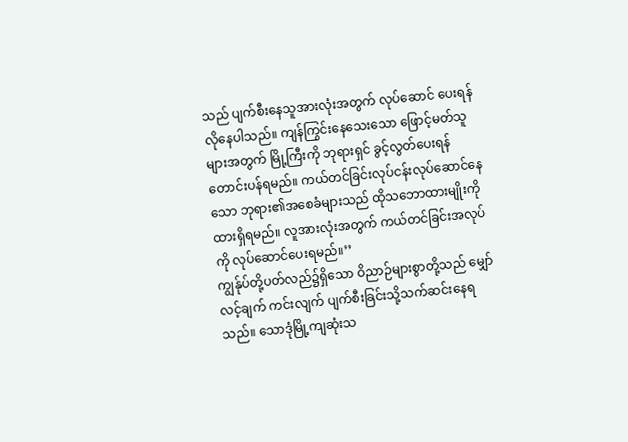သည် ပျက်စီးနေသူအားလုံးအတွက် လုပ်ဆောင် ပေးရန်လိုနေပါသည်။ ကျန်ကြွင်းနေသေးသော ဖြောင့်မတ်သူများအတွက် မြို့ကြီးကို ဘုရားရှင် ခွင့်လွတ်ပေးရန်တောင်းပန်ရမည်။ ကယ်တင်ခြင်းလုပ်ငန်းလုပ်ဆောင်နေသော ဘုရား၏အစေခံများသည် ထိုသဘောထားမျိုးကိုထားရှိရမည်။ လူအားလုံးအတွက် ကယ်တင်ခြင်းအလုပ်ကို လုပ်ဆောင်ပေးရမည်။’’
ကျွန်ုပ်တို့ပတ်လည်၌ရှိသော ဝိညာဉ်များစွာတို့သည် မျှော်လင့်ချက် ကင်းလျက် ပျက်စီးခြင်းသို့သက်ဆင်းနေရသည်။ သောဒုံမြို့ကျဆုံးသ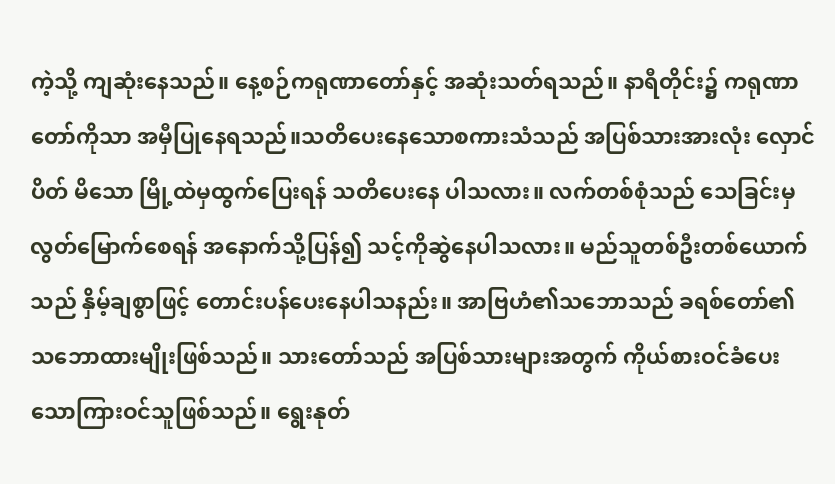ကဲ့သို့ ကျဆုံးနေသည်။ နေ့စဉ်ကရုဏာတော်နှင့် အဆုံးသတ်ရသည်။ နာရီတိုင်း၌ ကရုဏာတော်ကိုသာ အမှီပြုနေရသည်။သတိပေးနေသောစကားသံသည် အပြစ်သားအားလုံး လှောင်ပိတ် မိသော မြို့ထဲမှထွက်ပြေးရန် သတိပေးနေ ပါသလား။ လက်တစ်စုံသည် သေခြင်းမှလွတ်မြောက်စေရန် အနောက်သို့ပြန်၍ သင့်ကိုဆွဲနေပါသလား။ မည်သူတစ်ဦးတစ်ယောက်သည် နှိမ့်ချစွာဖြင့် တောင်းပန်ပေးနေပါသနည်း။ အာဗြဟံ၏သဘောသည် ခရစ်တော်၏ သဘောထားမျိုးဖြစ်သည်။ သားတော်သည် အပြစ်သားများအတွက် ကိုယ်စားဝင်ခံပေးသောကြားဝင်သူဖြစ်သည်။ ရွေးနုတ်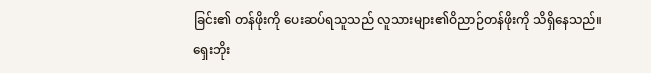ခြင်း၏ တန်ဖိုးကို ပေးဆပ်ရသူသည် လူသားများ၏ဝိညာဉ်တန်ဖိုးကို သိရှိနေသည်။
ရှေးဘိုး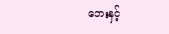ဘေးနှင့်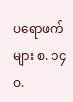ပရောဖက်များ စ. ၁၄ဝ.